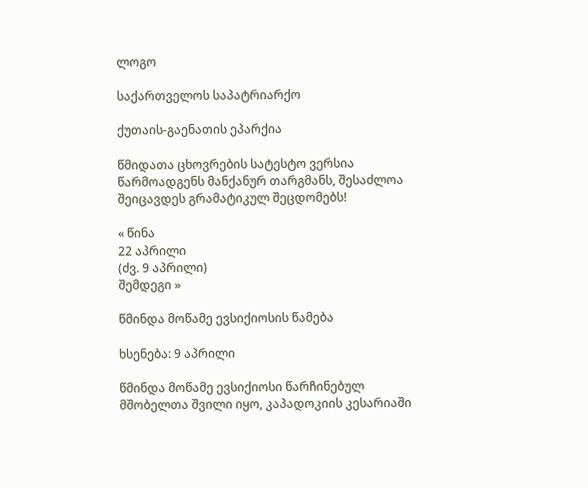ლოგო

საქართველოს საპატრიარქო

ქუთაის-გაენათის ეპარქია

წმიდათა ცხოვრების სატესტო ვერსია წარმოადგენს მანქანურ თარგმანს, შესაძლოა შეიცავდეს გრამატიკულ შეცდომებს!

« წინა
22 აპრილი
(ძვ. 9 აპრილი)
შემდეგი »

წმინდა მოწამე ევსიქიოსის წამება

ხსენება: 9 აპრილი

წმინდა მოწამე ევსიქიოსი წარჩინებულ მშობელთა შვილი იყო, კაპადოკიის კესარიაში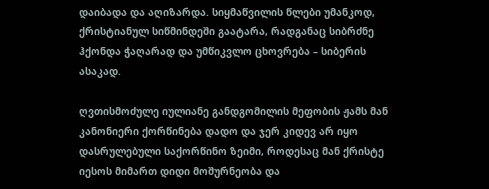დაიბადა და აღიზარდა. სიყმაწვილის წლები უმანკოდ, ქრისტიანულ სიწმინდეში გაატარა, რადგანაც სიბრძნე ჰქონდა ჭაღარად და უმწიკვლო ცხოვრება – სიბერის ასაკად.

ღვთისმოძულე იულიანე განდგომილის მეფობის ჟამს მან კანონიერი ქორწინება დადო და ჯერ კიდევ არ იყო დასრულებული საქორწინო ზეიმი, როდესაც მან ქრისტე იესოს მიმართ დიდი მოშურნეობა და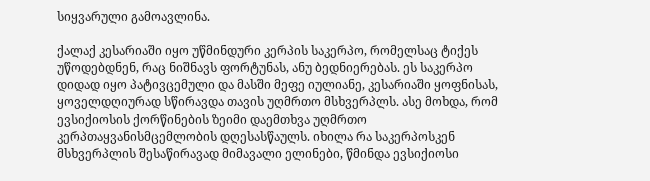სიყვარული გამოავლინა.

ქალაქ კესარიაში იყო უწმინდური კერპის საკერპო, რომელსაც ტიქეს უწოდებდნენ, რაც ნიშნავს ფორტუნას, ანუ ბედნიერებას. ეს საკერპო დიდად იყო პატივცემული და მასში მეფე იულიანე, კესარიაში ყოფნისას, ყოველდღიურად სწირავდა თავის უღმრთო მსხვერპლს. ასე მოხდა, რომ ევსიქიოსის ქორწინების ზეიმი დაემთხვა უღმრთო კერპთაყვანისმცემლობის დღესასწაულს. იხილა რა საკერპოსკენ მსხვერპლის შესაწირავად მიმავალი ელინები, წმინდა ევსიქიოსი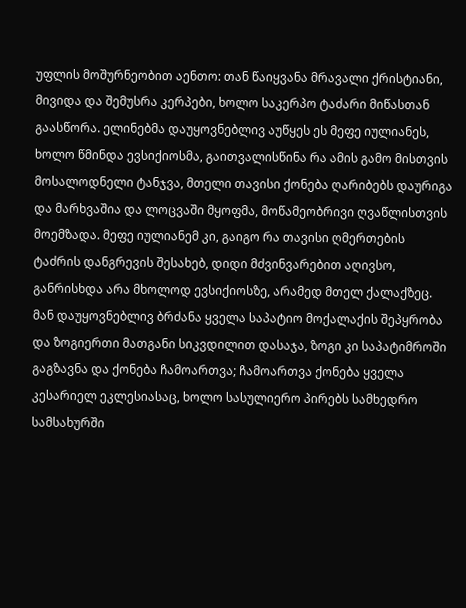უფლის მოშურნეობით აენთო: თან წაიყვანა მრავალი ქრისტიანი, მივიდა და შემუსრა კერპები, ხოლო საკერპო ტაძარი მიწასთან გაასწორა. ელინებმა დაუყოვნებლივ აუწყეს ეს მეფე იულიანეს, ხოლო წმინდა ევსიქიოსმა, გაითვალისწინა რა ამის გამო მისთვის მოსალოდნელი ტანჯვა, მთელი თავისი ქონება ღარიბებს დაურიგა და მარხვაშია და ლოცვაში მყოფმა, მოწამეობრივი ღვაწლისთვის მოემზადა. მეფე იულიანემ კი, გაიგო რა თავისი ღმერთების ტაძრის დანგრევის შესახებ, დიდი მძვინვარებით აღივსო, განრისხდა არა მხოლოდ ევსიქიოსზე, არამედ მთელ ქალაქზეც. მან დაუყოვნებლივ ბრძანა ყველა საპატიო მოქალაქის შეპყრობა და ზოგიერთი მათგანი სიკვდილით დასაჯა, ზოგი კი საპატიმროში გაგზავნა და ქონება ჩამოართვა; ჩამოართვა ქონება ყველა კესარიელ ეკლესიასაც, ხოლო სასულიერო პირებს სამხედრო სამსახურში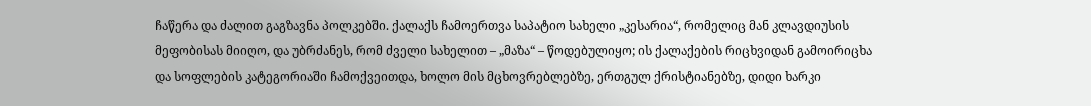ჩაწერა და ძალით გაგზავნა პოლკებში. ქალაქს ჩამოერთვა საპატიო სახელი „კესარია“, რომელიც მან კლავდიუსის მეფობისას მიიღო, და უბრძანეს, რომ ძველი სახელით – „მაზა“ – წოდებულიყო; ის ქალაქების რიცხვიდან გამოირიცხა და სოფლების კატეგორიაში ჩამოქვეითდა, ხოლო მის მცხოვრებლებზე, ერთგულ ქრისტიანებზე, დიდი ხარკი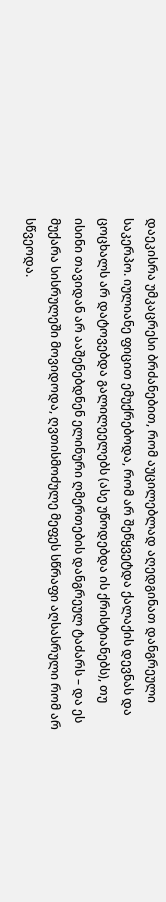დაეკისრა უმკაცრესი ბრძანებით, რომ აუცილებლად აღედგინათ დანგრეული საკერპო. იულიანე ფიცით ემუქრებოდა, რომ არ შეწყვეტდა ქალაქის დევნას და ცოცხალს არ დატოვებდა გალილეელებს (ასე უწოდებდა ის ქრისტიანებს), თუ ისინი თავიდან არ ააშენებდნენ ელინური ღმერთების დანგრეულ ტაძარს – და ეს მუქარა სისრულეში მოვიდოდა, ღვთისმოძულე მეფეს სწრაფი აღსასრული რომ არ სწვეოდა.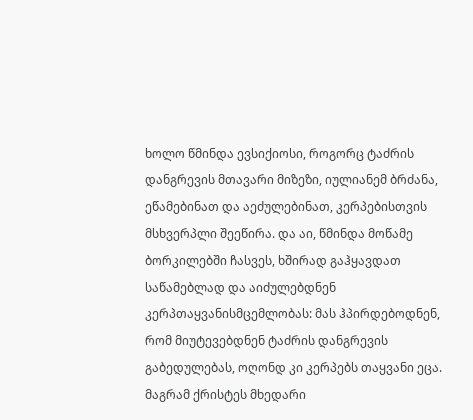ხოლო წმინდა ევსიქიოსი, როგორც ტაძრის დანგრევის მთავარი მიზეზი, იულიანემ ბრძანა, ეწამებინათ და აეძულებინათ, კერპებისთვის მსხვერპლი შეეწირა. და აი, წმინდა მოწამე ბორკილებში ჩასვეს, ხშირად გაჰყავდათ საწამებლად და აიძულებდნენ კერპთაყვანისმცემლობას: მას ჰპირდებოდნენ, რომ მიუტევებდნენ ტაძრის დანგრევის გაბედულებას, ოღონდ კი კერპებს თაყვანი ეცა. მაგრამ ქრისტეს მხედარი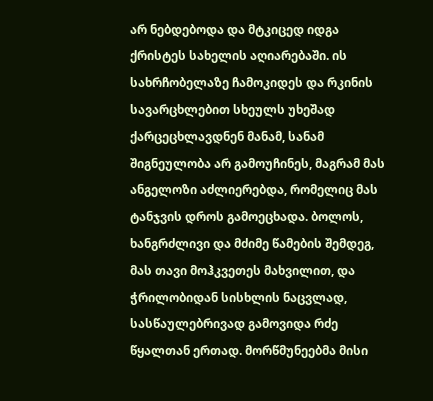არ ნებდებოდა და მტკიცედ იდგა ქრისტეს სახელის აღიარებაში. ის სახრჩობელაზე ჩამოკიდეს და რკინის სავარცხლებით სხეულს უხეშად ქარცეცხლავდნენ მანამ, სანამ შიგნეულობა არ გამოუჩინეს, მაგრამ მას ანგელოზი აძლიერებდა, რომელიც მას ტანჯვის დროს გამოეცხადა. ბოლოს, ხანგრძლივი და მძიმე წამების შემდეგ, მას თავი მოჰკვეთეს მახვილით, და ჭრილობიდან სისხლის ნაცვლად, სასწაულებრივად გამოვიდა რძე წყალთან ერთად. მორწმუნეებმა მისი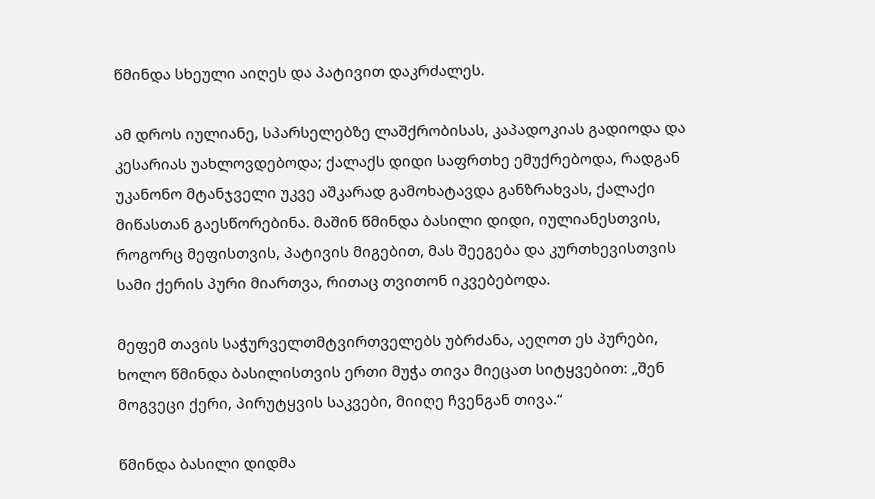წმინდა სხეული აიღეს და პატივით დაკრძალეს.

ამ დროს იულიანე, სპარსელებზე ლაშქრობისას, კაპადოკიას გადიოდა და კესარიას უახლოვდებოდა; ქალაქს დიდი საფრთხე ემუქრებოდა, რადგან უკანონო მტანჯველი უკვე აშკარად გამოხატავდა განზრახვას, ქალაქი მიწასთან გაესწორებინა. მაშინ წმინდა ბასილი დიდი, იულიანესთვის, როგორც მეფისთვის, პატივის მიგებით, მას შეეგება და კურთხევისთვის სამი ქერის პური მიართვა, რითაც თვითონ იკვებებოდა.

მეფემ თავის საჭურველთმტვირთველებს უბრძანა, აეღოთ ეს პურები, ხოლო წმინდა ბასილისთვის ერთი მუჭა თივა მიეცათ სიტყვებით: „შენ მოგვეცი ქერი, პირუტყვის საკვები, მიიღე ჩვენგან თივა.“

წმინდა ბასილი დიდმა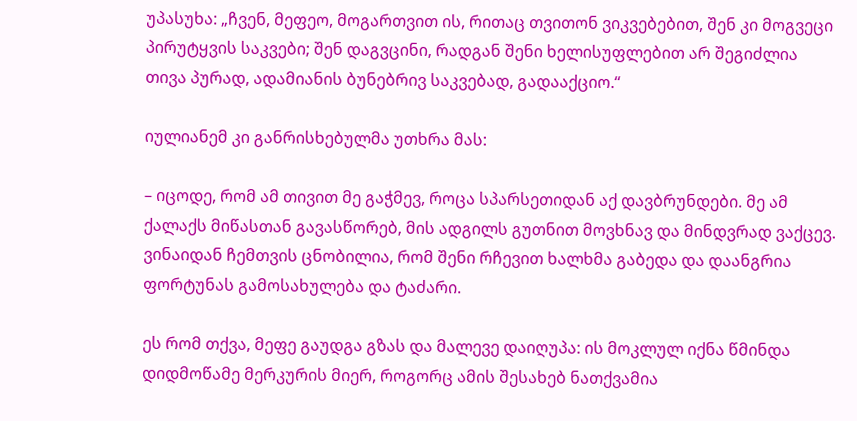უპასუხა: „ჩვენ, მეფეო, მოგართვით ის, რითაც თვითონ ვიკვებებით, შენ კი მოგვეცი პირუტყვის საკვები; შენ დაგვცინი, რადგან შენი ხელისუფლებით არ შეგიძლია თივა პურად, ადამიანის ბუნებრივ საკვებად, გადააქციო.“

იულიანემ კი განრისხებულმა უთხრა მას:

– იცოდე, რომ ამ თივით მე გაჭმევ, როცა სპარსეთიდან აქ დავბრუნდები. მე ამ ქალაქს მიწასთან გავასწორებ, მის ადგილს გუთნით მოვხნავ და მინდვრად ვაქცევ. ვინაიდან ჩემთვის ცნობილია, რომ შენი რჩევით ხალხმა გაბედა და დაანგრია ფორტუნას გამოსახულება და ტაძარი.

ეს რომ თქვა, მეფე გაუდგა გზას და მალევე დაიღუპა: ის მოკლულ იქნა წმინდა დიდმოწამე მერკურის მიერ, როგორც ამის შესახებ ნათქვამია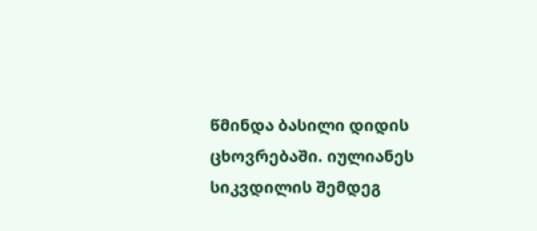წმინდა ბასილი დიდის ცხოვრებაში. იულიანეს სიკვდილის შემდეგ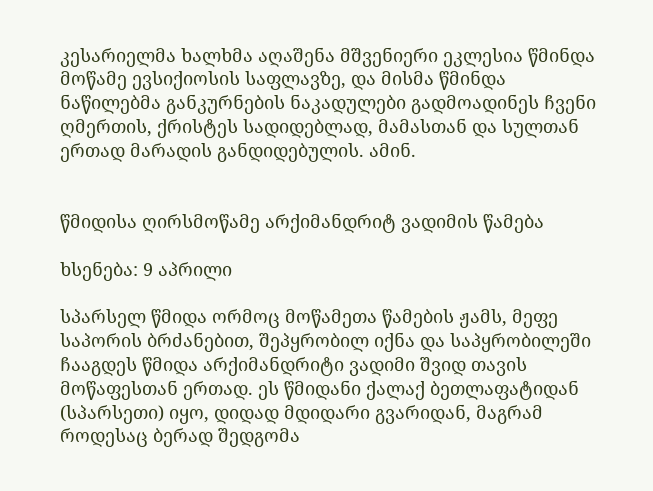კესარიელმა ხალხმა აღაშენა მშვენიერი ეკლესია წმინდა მოწამე ევსიქიოსის საფლავზე, და მისმა წმინდა ნაწილებმა განკურნების ნაკადულები გადმოადინეს ჩვენი ღმერთის, ქრისტეს სადიდებლად, მამასთან და სულთან ერთად მარადის განდიდებულის. ამინ.


წმიდისა ღირსმოწამე არქიმანდრიტ ვადიმის წამება

ხსენება: 9 აპრილი

სპარსელ წმიდა ორმოც მოწამეთა წამების ჟამს, მეფე საპორის ბრძანებით, შეპყრობილ იქნა და საპყრობილეში ჩააგდეს წმიდა არქიმანდრიტი ვადიმი შვიდ თავის მოწაფესთან ერთად. ეს წმიდანი ქალაქ ბეთლაფატიდან (სპარსეთი) იყო, დიდად მდიდარი გვარიდან, მაგრამ როდესაც ბერად შედგომა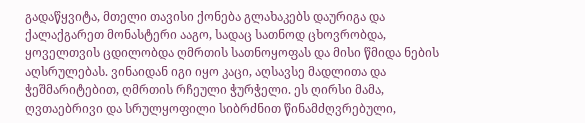გადაწყვიტა, მთელი თავისი ქონება გლახაკებს დაურიგა და ქალაქგარეთ მონასტერი ააგო, სადაც სათნოდ ცხოვრობდა, ყოველთვის ცდილობდა ღმრთის სათნოყოფას და მისი წმიდა ნების აღსრულებას. ვინაიდან იგი იყო კაცი, აღსავსე მადლითა და ჭეშმარიტებით, ღმრთის რჩეული ჭურჭელი. ეს ღირსი მამა, ღვთაებრივი და სრულყოფილი სიბრძნით წინამძღვრებული,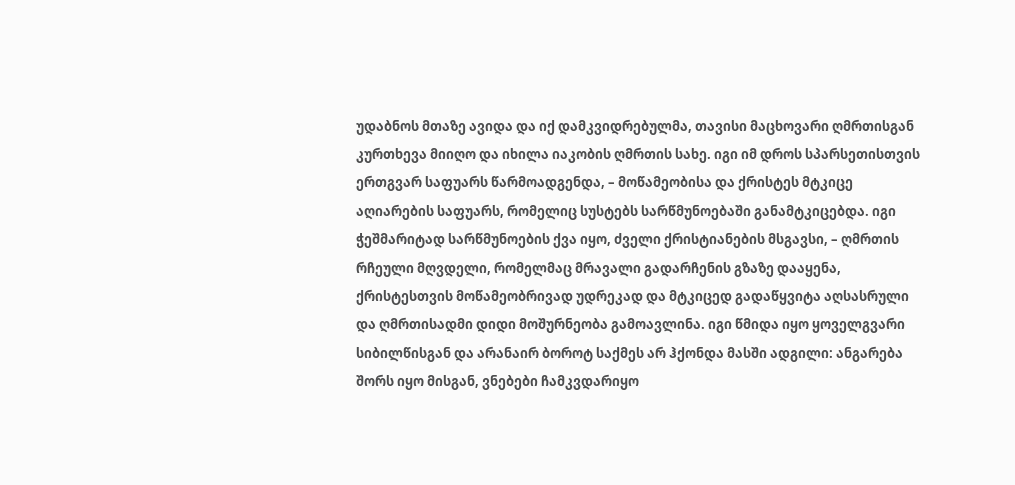უდაბნოს მთაზე ავიდა და იქ დამკვიდრებულმა, თავისი მაცხოვარი ღმრთისგან კურთხევა მიიღო და იხილა იაკობის ღმრთის სახე. იგი იმ დროს სპარსეთისთვის ერთგვარ საფუარს წარმოადგენდა, – მოწამეობისა და ქრისტეს მტკიცე აღიარების საფუარს, რომელიც სუსტებს სარწმუნოებაში განამტკიცებდა. იგი ჭეშმარიტად სარწმუნოების ქვა იყო, ძველი ქრისტიანების მსგავსი, – ღმრთის რჩეული მღვდელი, რომელმაც მრავალი გადარჩენის გზაზე დააყენა, ქრისტესთვის მოწამეობრივად უდრეკად და მტკიცედ გადაწყვიტა აღსასრული და ღმრთისადმი დიდი მოშურნეობა გამოავლინა. იგი წმიდა იყო ყოველგვარი სიბილწისგან და არანაირ ბოროტ საქმეს არ ჰქონდა მასში ადგილი: ანგარება შორს იყო მისგან, ვნებები ჩამკვდარიყო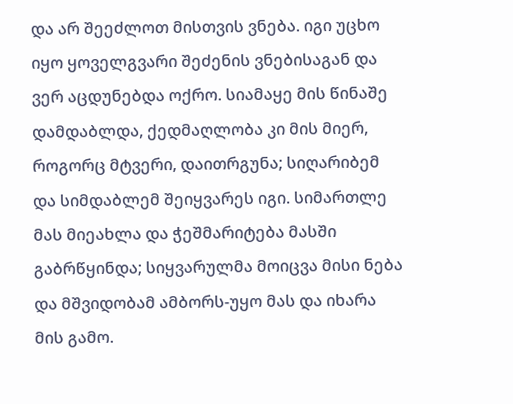და არ შეეძლოთ მისთვის ვნება. იგი უცხო იყო ყოველგვარი შეძენის ვნებისაგან და ვერ აცდუნებდა ოქრო. სიამაყე მის წინაშე დამდაბლდა, ქედმაღლობა კი მის მიერ, როგორც მტვერი, დაითრგუნა; სიღარიბემ და სიმდაბლემ შეიყვარეს იგი. სიმართლე მას მიეახლა და ჭეშმარიტება მასში გაბრწყინდა; სიყვარულმა მოიცვა მისი ნება და მშვიდობამ ამბორს-უყო მას და იხარა მის გამო.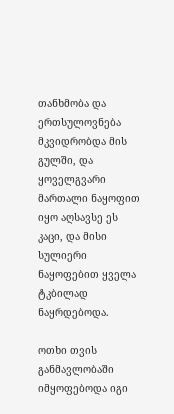თანხმობა და ერთსულოვნება მკვიდრობდა მის გულში, და ყოველგვარი მართალი ნაყოფით იყო აღსავსე ეს კაცი, და მისი სულიერი ნაყოფებით ყველა ტკბილად ნაყრდებოდა.

ოთხი თვის განმავლობაში იმყოფებოდა იგი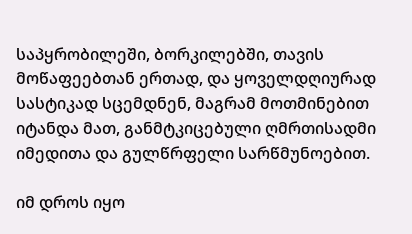საპყრობილეში, ბორკილებში, თავის მოწაფეებთან ერთად, და ყოველდღიურად სასტიკად სცემდნენ, მაგრამ მოთმინებით იტანდა მათ, განმტკიცებული ღმრთისადმი იმედითა და გულწრფელი სარწმუნოებით.

იმ დროს იყო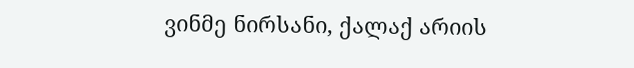ვინმე ნირსანი, ქალაქ არიის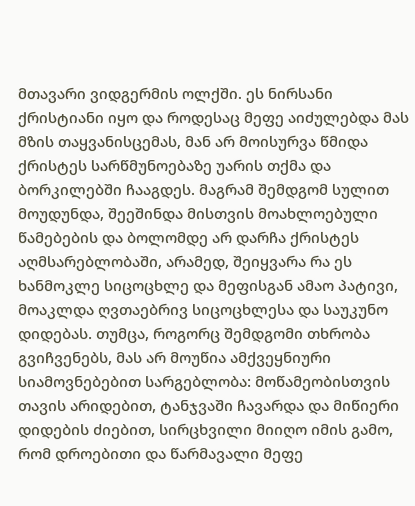მთავარი ვიდგერმის ოლქში. ეს ნირსანი ქრისტიანი იყო და როდესაც მეფე აიძულებდა მას მზის თაყვანისცემას, მან არ მოისურვა წმიდა ქრისტეს სარწმუნოებაზე უარის თქმა და ბორკილებში ჩააგდეს. მაგრამ შემდგომ სულით მოუდუნდა, შეეშინდა მისთვის მოახლოებული წამებების და ბოლომდე არ დარჩა ქრისტეს აღმსარებლობაში, არამედ, შეიყვარა რა ეს ხანმოკლე სიცოცხლე და მეფისგან ამაო პატივი, მოაკლდა ღვთაებრივ სიცოცხლესა და საუკუნო დიდებას. თუმცა, როგორც შემდგომი თხრობა გვიჩვენებს, მას არ მოუწია ამქვეყნიური სიამოვნებებით სარგებლობა: მოწამეობისთვის თავის არიდებით, ტანჯვაში ჩავარდა და მიწიერი დიდების ძიებით, სირცხვილი მიიღო იმის გამო, რომ დროებითი და წარმავალი მეფე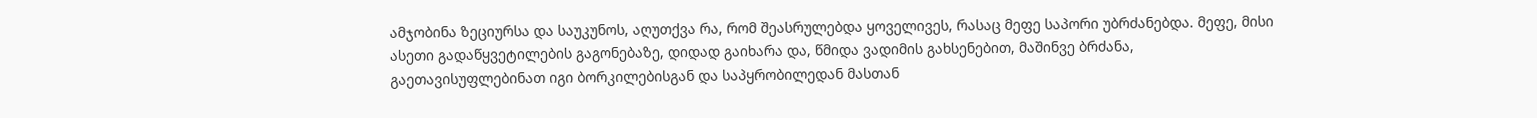ამჯობინა ზეციურსა და საუკუნოს, აღუთქვა რა, რომ შეასრულებდა ყოველივეს, რასაც მეფე საპორი უბრძანებდა. მეფე, მისი ასეთი გადაწყვეტილების გაგონებაზე, დიდად გაიხარა და, წმიდა ვადიმის გახსენებით, მაშინვე ბრძანა, გაეთავისუფლებინათ იგი ბორკილებისგან და საპყრობილედან მასთან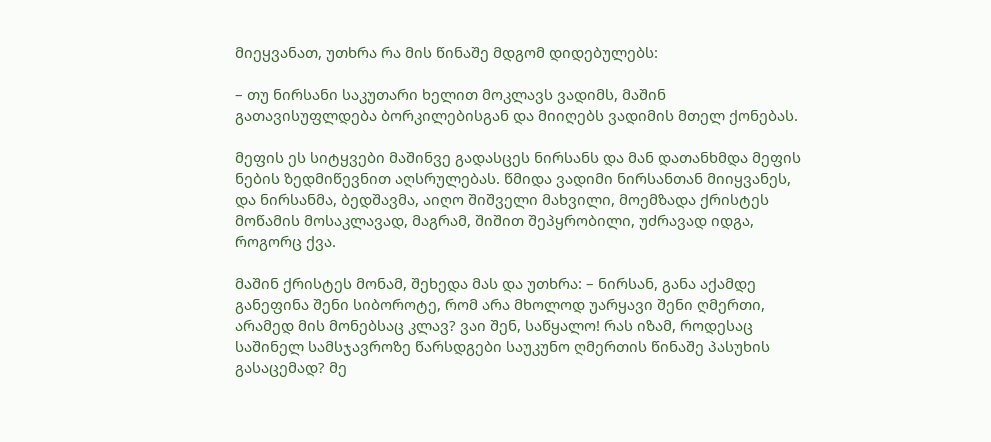მიეყვანათ, უთხრა რა მის წინაშე მდგომ დიდებულებს:

– თუ ნირსანი საკუთარი ხელით მოკლავს ვადიმს, მაშინ გათავისუფლდება ბორკილებისგან და მიიღებს ვადიმის მთელ ქონებას.

მეფის ეს სიტყვები მაშინვე გადასცეს ნირსანს და მან დათანხმდა მეფის ნების ზედმიწევნით აღსრულებას. წმიდა ვადიმი ნირსანთან მიიყვანეს, და ნირსანმა, ბედშავმა, აიღო შიშველი მახვილი, მოემზადა ქრისტეს მოწამის მოსაკლავად, მაგრამ, შიშით შეპყრობილი, უძრავად იდგა, როგორც ქვა.

მაშინ ქრისტეს მონამ, შეხედა მას და უთხრა: – ნირსან, განა აქამდე განეფინა შენი სიბოროტე, რომ არა მხოლოდ უარყავი შენი ღმერთი, არამედ მის მონებსაც კლავ? ვაი შენ, საწყალო! რას იზამ, როდესაც საშინელ სამსჯავროზე წარსდგები საუკუნო ღმერთის წინაშე პასუხის გასაცემად? მე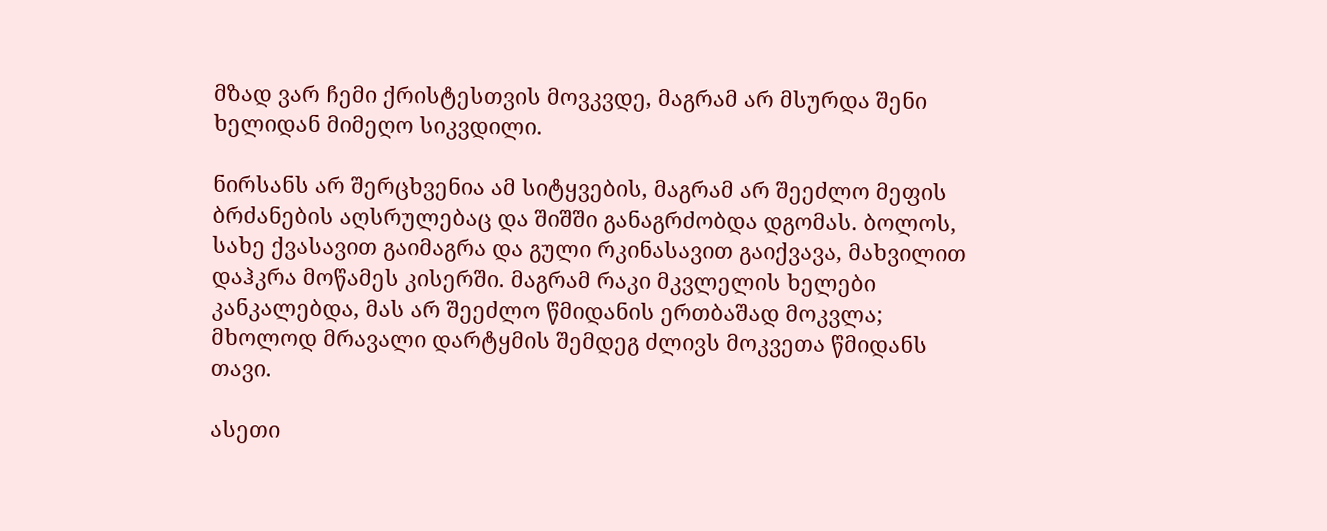მზად ვარ ჩემი ქრისტესთვის მოვკვდე, მაგრამ არ მსურდა შენი ხელიდან მიმეღო სიკვდილი.

ნირსანს არ შერცხვენია ამ სიტყვების, მაგრამ არ შეეძლო მეფის ბრძანების აღსრულებაც და შიშში განაგრძობდა დგომას. ბოლოს, სახე ქვასავით გაიმაგრა და გული რკინასავით გაიქვავა, მახვილით დაჰკრა მოწამეს კისერში. მაგრამ რაკი მკვლელის ხელები კანკალებდა, მას არ შეეძლო წმიდანის ერთბაშად მოკვლა; მხოლოდ მრავალი დარტყმის შემდეგ ძლივს მოკვეთა წმიდანს თავი.

ასეთი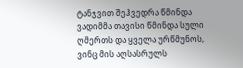ტანჯვით შეჰვედრა წმინდა ვადიმმა თავისი წმინდა სული ღმერთს და ყველა ურწმუნოს, ვინც მის აღსასრულს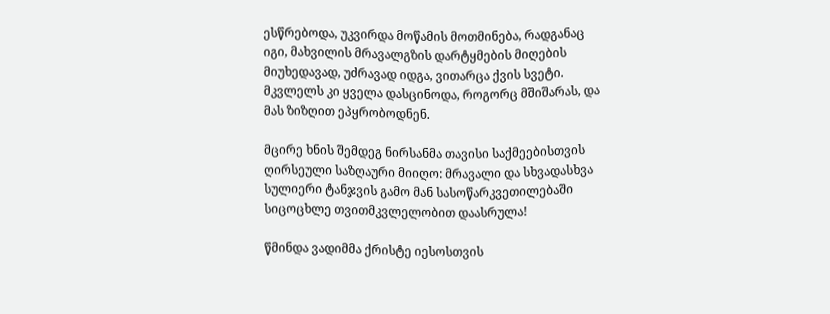ესწრებოდა, უკვირდა მოწამის მოთმინება, რადგანაც იგი, მახვილის მრავალგზის დარტყმების მიღების მიუხედავად, უძრავად იდგა, ვითარცა ქვის სვეტი. მკვლელს კი ყველა დასცინოდა, როგორც მშიშარას, და მას ზიზღით ეპყრობოდნენ.

მცირე ხნის შემდეგ ნირსანმა თავისი საქმეებისთვის ღირსეული საზღაური მიიღო: მრავალი და სხვადასხვა სულიერი ტანჯვის გამო მან სასოწარკვეთილებაში სიცოცხლე თვითმკვლელობით დაასრულა!

წმინდა ვადიმმა ქრისტე იესოსთვის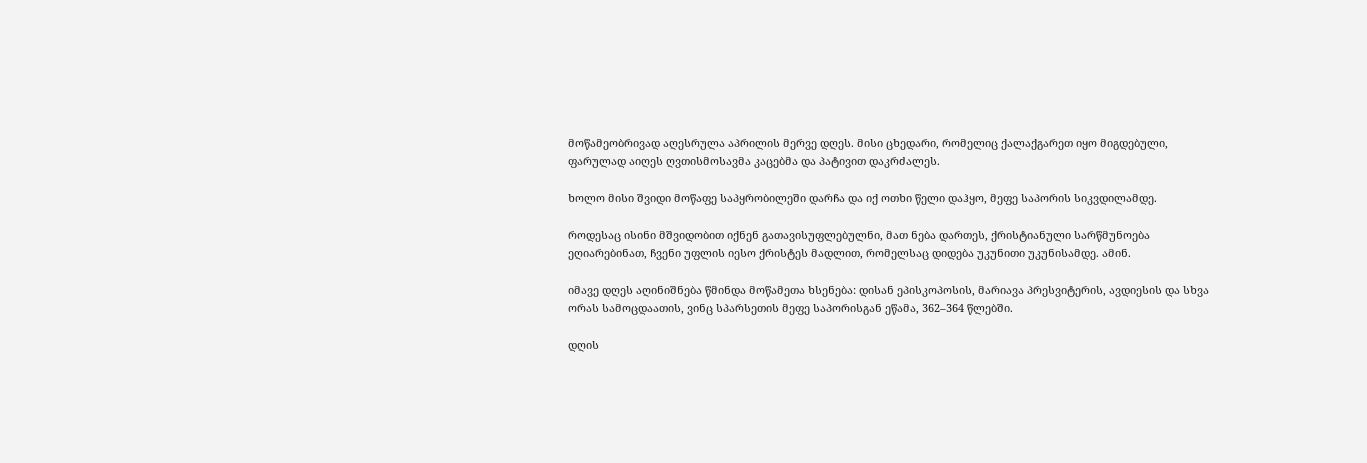მოწამეობრივად აღესრულა აპრილის მერვე დღეს. მისი ცხედარი, რომელიც ქალაქგარეთ იყო მიგდებული, ფარულად აიღეს ღვთისმოსავმა კაცებმა და პატივით დაკრძალეს.

ხოლო მისი შვიდი მოწაფე საპყრობილეში დარჩა და იქ ოთხი წელი დაჰყო, მეფე საპორის სიკვდილამდე.

როდესაც ისინი მშვიდობით იქნენ გათავისუფლებულნი, მათ ნება დართეს, ქრისტიანული სარწმუნოება ეღიარებინათ, ჩვენი უფლის იესო ქრისტეს მადლით, რომელსაც დიდება უკუნითი უკუნისამდე. ამინ.

იმავე დღეს აღინიშნება წმინდა მოწამეთა ხსენება: დისან ეპისკოპოსის, მარიავა პრესვიტერის, ავდიესის და სხვა ორას სამოცდაათის, ვინც სპარსეთის მეფე საპორისგან ეწამა, 362–364 წლებში.

დღის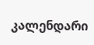კალენდარი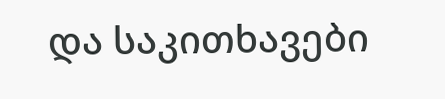და საკითხავები